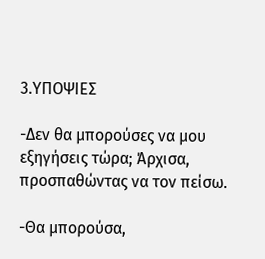3.ΥΠΟΨΙΕΣ

-Δεν θα μπορούσες να μου εξηγήσεις τώρα; Άρχισα, προσπαθώντας να τον πείσω.

-Θα μπορούσα,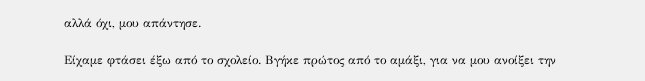αλλά όχι, μου απάντησε.

Είχαμε φτάσει έξω από το σχολείο. Βγήκε πρώτος από το αμάξι, για να μου ανοίξει την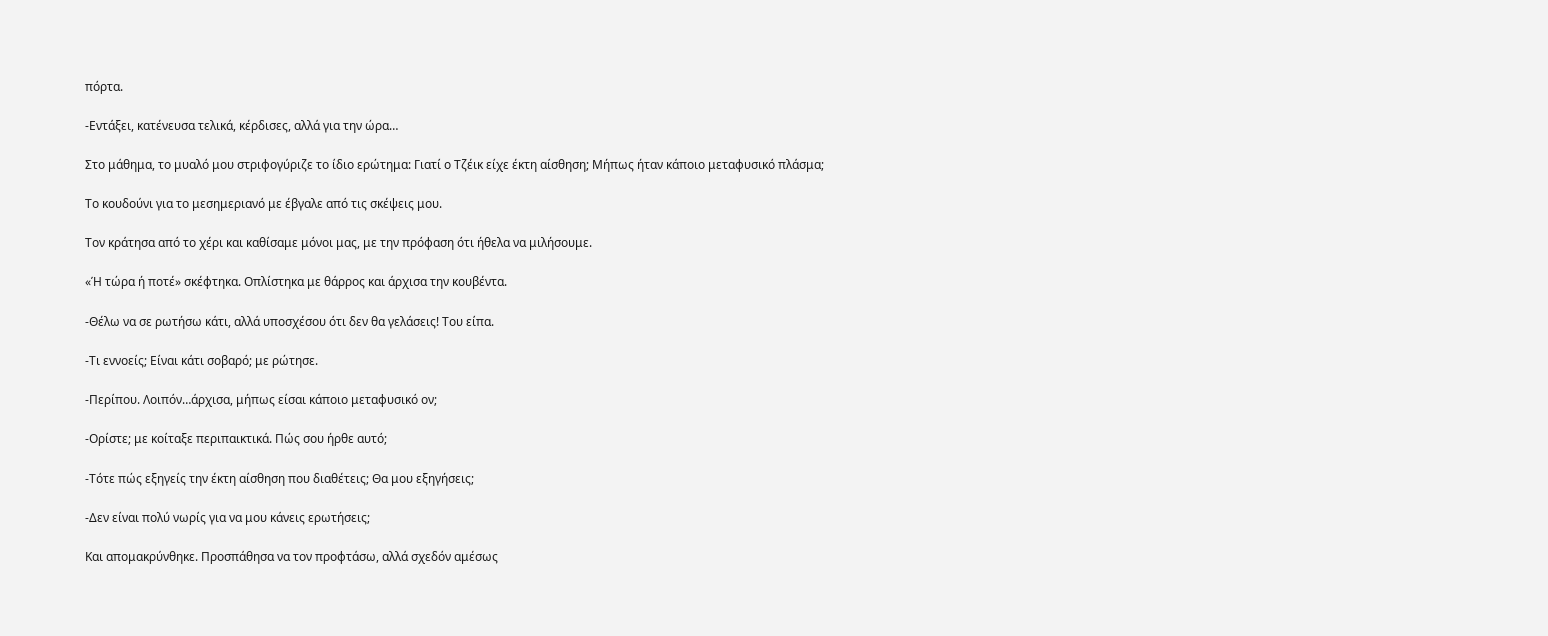πόρτα.

-Εντάξει, κατένευσα τελικά, κέρδισες, αλλά για την ώρα…

Στο μάθημα, το μυαλό μου στριφογύριζε το ίδιο ερώτημα: Γιατί ο Τζέικ είχε έκτη αίσθηση; Μήπως ήταν κάποιο μεταφυσικό πλάσμα;

Το κουδούνι για το μεσημεριανό με έβγαλε από τις σκέψεις μου.

Τον κράτησα από το χέρι και καθίσαμε μόνοι μας, με την πρόφαση ότι ήθελα να μιλήσουμε.

«Ή τώρα ή ποτέ» σκέφτηκα. Οπλίστηκα με θάρρος και άρχισα την κουβέντα.

-Θέλω να σε ρωτήσω κάτι, αλλά υποσχέσου ότι δεν θα γελάσεις! Του είπα.

-Τι εννοείς; Είναι κάτι σοβαρό; με ρώτησε.

-Περίπου. Λοιπόν…άρχισα, μήπως είσαι κάποιο μεταφυσικό ον;

-Ορίστε; με κοίταξε περιπαικτικά. Πώς σου ήρθε αυτό;

-Τότε πώς εξηγείς την έκτη αίσθηση που διαθέτεις; Θα μου εξηγήσεις;

-Δεν είναι πολύ νωρίς για να μου κάνεις ερωτήσεις;

Και απομακρύνθηκε. Προσπάθησα να τον προφτάσω, αλλά σχεδόν αμέσως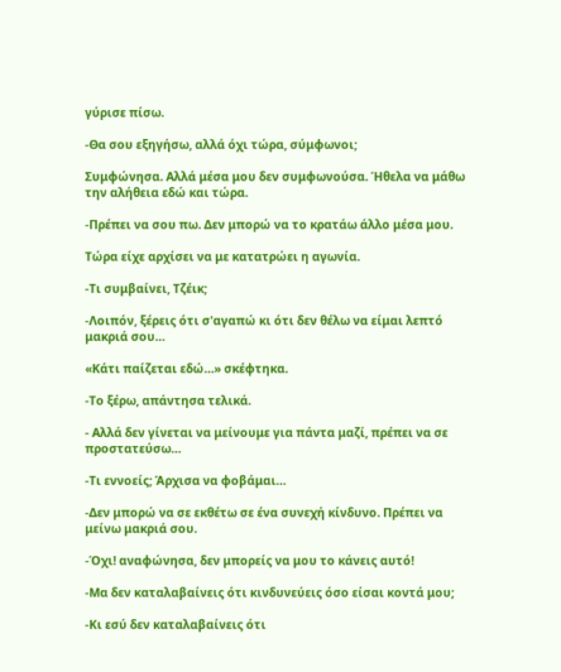γύρισε πίσω.

-Θα σου εξηγήσω, αλλά όχι τώρα, σύμφωνοι;

Συμφώνησα. Αλλά μέσα μου δεν συμφωνούσα. Ήθελα να μάθω την αλήθεια εδώ και τώρα.

-Πρέπει να σου πω. Δεν μπορώ να το κρατάω άλλο μέσα μου.

Τώρα είχε αρχίσει να με κατατρώει η αγωνία.

-Τι συμβαίνει, Τζέικ;

-Λοιπόν, ξέρεις ότι σ'αγαπώ κι ότι δεν θέλω να είμαι λεπτό μακριά σου…

«Κάτι παίζεται εδώ…» σκέφτηκα.

-Το ξέρω, απάντησα τελικά.

- Αλλά δεν γίνεται να μείνουμε για πάντα μαζί, πρέπει να σε προστατεύσω…

-Τι εννοείς; Άρχισα να φοβάμαι…

-Δεν μπορώ να σε εκθέτω σε ένα συνεχή κίνδυνο. Πρέπει να μείνω μακριά σου.

-Όχι! αναφώνησα, δεν μπορείς να μου το κάνεις αυτό!

-Μα δεν καταλαβαίνεις ότι κινδυνεύεις όσο είσαι κοντά μου;

-Κι εσύ δεν καταλαβαίνεις ότι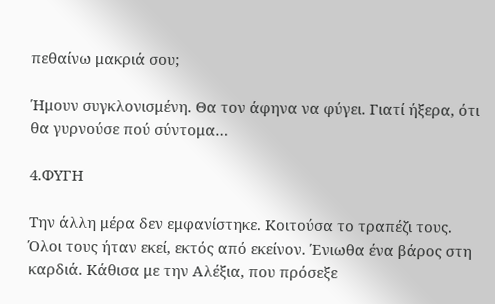πεθαίνω μακριά σου;

Ήμουν συγκλονισμένη. Θα τον άφηνα να φύγει. Γιατί ήξερα, ότι θα γυρνούσε πού σύντομα…

4.ΦΥΓΗ

Την άλλη μέρα δεν εμφανίστηκε. Κοιτούσα το τραπέζι τους. Όλοι τους ήταν εκεί, εκτός από εκείνον. Ένιωθα ένα βάρος στη καρδιά. Κάθισα με την Αλέξια, που πρόσεξε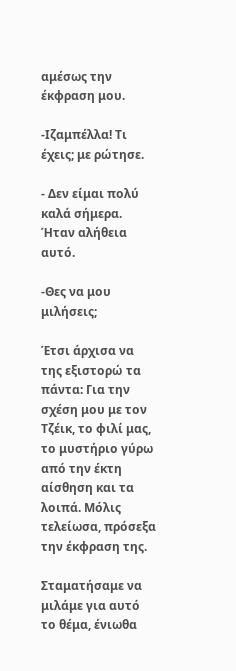αμέσως την έκφραση μου.

-Ιζαμπέλλα! Τι έχεις; με ρώτησε.

- Δεν είμαι πολύ καλά σήμερα. Ήταν αλήθεια αυτό.

-Θες να μου μιλήσεις;

Έτσι άρχισα να της εξιστορώ τα πάντα: Για την σχέση μου με τον Τζέικ, το φιλί μας, το μυστήριο γύρω από την έκτη αίσθηση και τα λοιπά. Μόλις τελείωσα, πρόσεξα την έκφραση της.

Σταματήσαμε να μιλάμε για αυτό το θέμα, ένιωθα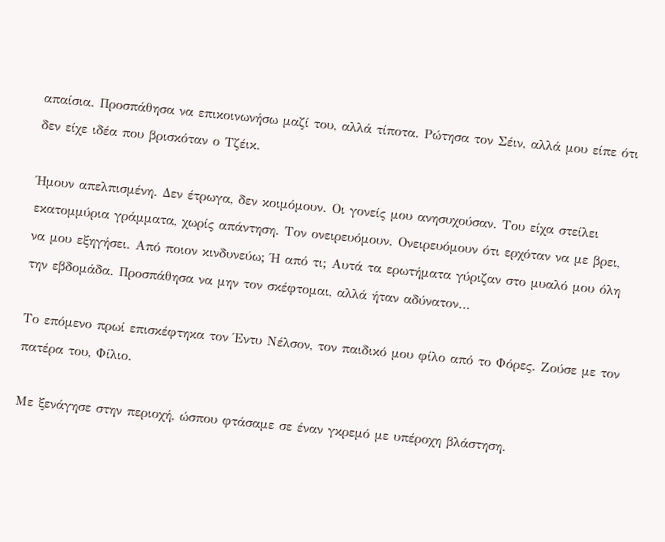απαίσια. Προσπάθησα να επικοινωνήσω μαζί του, αλλά τίποτα. Ρώτησα τον Σέιν, αλλά μου είπε ότι δεν είχε ιδέα που βρισκόταν ο Τζέικ.

Ήμουν απελπισμένη. Δεν έτρωγα, δεν κοιμόμουν. Οι γονείς μου ανησυχούσαν. Του είχα στείλει εκατομμύρια γράμματα, χωρίς απάντηση. Τον ονειρευόμουν. Ονειρευόμουν ότι ερχόταν να με βρει, να μου εξηγήσει. Από ποιον κινδυνεύω; Ή από τι; Αυτά τα ερωτήματα γύριζαν στο μυαλό μου όλη την εβδομάδα. Προσπάθησα να μην τον σκέφτομαι, αλλά ήταν αδύνατον…

Το επόμενο πρωί επισκέφτηκα τον Έντυ Νέλσον, τον παιδικό μου φίλο από το Φόρες. Ζούσε με τον πατέρα του, Φίλιο.

Με ξενάγησε στην περιοχή, ώσπου φτάσαμε σε έναν γκρεμό με υπέροχη βλάστηση.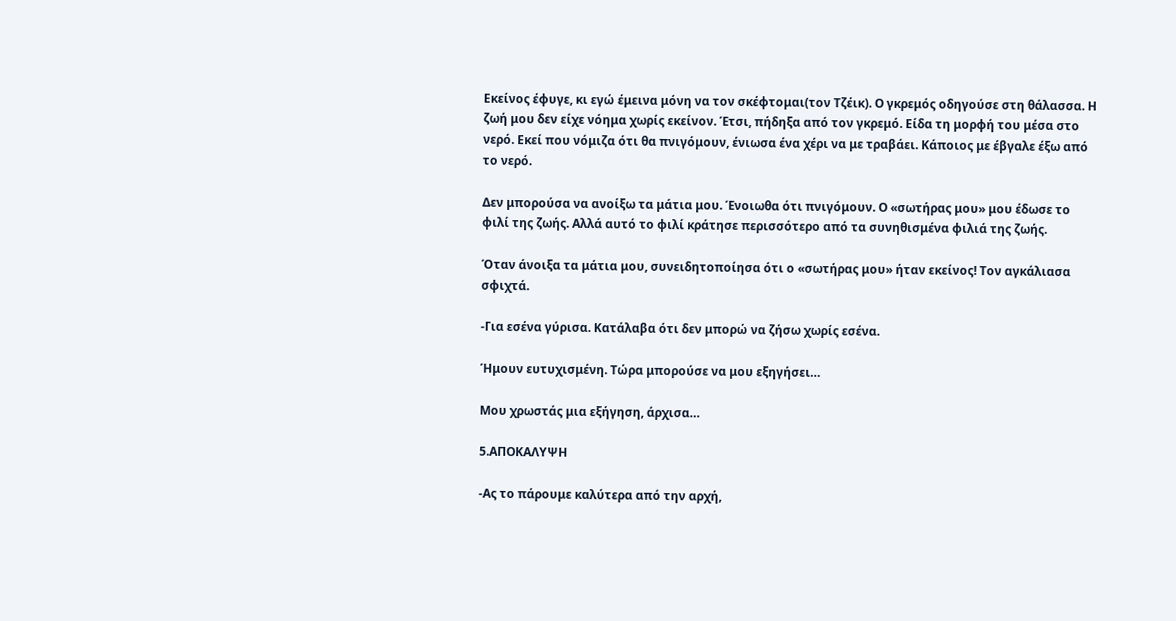Εκείνος έφυγε, κι εγώ έμεινα μόνη να τον σκέφτομαι(τον Τζέικ). Ο γκρεμός οδηγούσε στη θάλασσα. Η ζωή μου δεν είχε νόημα χωρίς εκείνον. Έτσι, πήδηξα από τον γκρεμό. Είδα τη μορφή του μέσα στο νερό. Εκεί που νόμιζα ότι θα πνιγόμουν, ένιωσα ένα χέρι να με τραβάει. Κάποιος με έβγαλε έξω από το νερό.

Δεν μπορούσα να ανοίξω τα μάτια μου. Ένοιωθα ότι πνιγόμουν. Ο «σωτήρας μου» μου έδωσε το φιλί της ζωής. Αλλά αυτό το φιλί κράτησε περισσότερο από τα συνηθισμένα φιλιά της ζωής.

Όταν άνοιξα τα μάτια μου, συνειδητοποίησα ότι ο «σωτήρας μου» ήταν εκείνος! Τον αγκάλιασα σφιχτά.

-Για εσένα γύρισα. Κατάλαβα ότι δεν μπορώ να ζήσω χωρίς εσένα.

Ήμουν ευτυχισμένη. Τώρα μπορούσε να μου εξηγήσει…

Μου χρωστάς μια εξήγηση, άρχισα…

5.ΑΠΟΚΑΛΥΨΗ

-Ας το πάρουμε καλύτερα από την αρχή,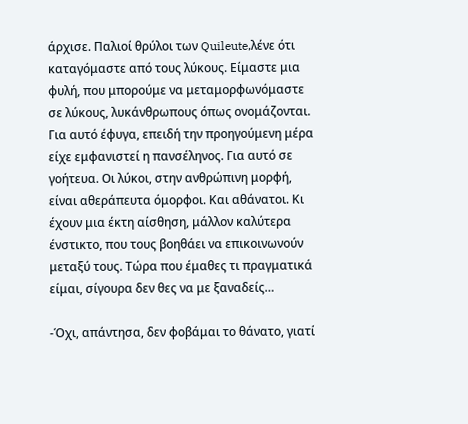άρχισε. Παλιοί θρύλοι των Quileute,λένε ότι καταγόμαστε από τους λύκους. Είμαστε μια φυλή, που μπορούμε να μεταμορφωνόμαστε σε λύκους, λυκάνθρωπους όπως ονομάζονται. Για αυτό έφυγα, επειδή την προηγούμενη μέρα είχε εμφανιστεί η πανσέληνος. Για αυτό σε γοήτευα. Οι λύκοι, στην ανθρώπινη μορφή, είναι αθεράπευτα όμορφοι. Και αθάνατοι. Κι έχουν μια έκτη αίσθηση, μάλλον καλύτερα ένστικτο, που τους βοηθάει να επικοινωνούν μεταξύ τους. Τώρα που έμαθες τι πραγματικά είμαι, σίγουρα δεν θες να με ξαναδείς…

-Όχι, απάντησα, δεν φοβάμαι το θάνατο, γιατί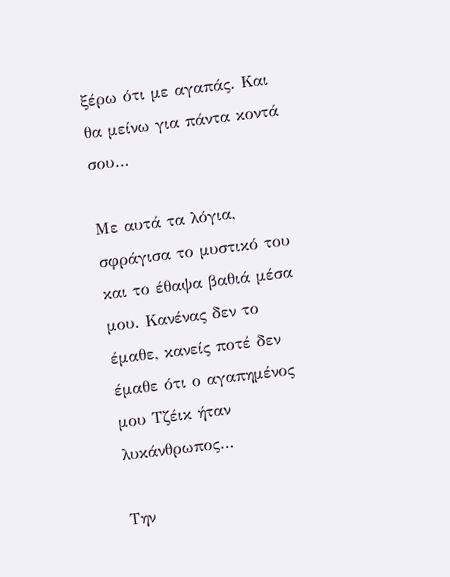ξέρω ότι με αγαπάς. Και θα μείνω για πάντα κοντά σου…

Με αυτά τα λόγια, σφράγισα το μυστικό του και το έθαψα βαθιά μέσα μου. Κανένας δεν το έμαθε, κανείς ποτέ δεν έμαθε ότι ο αγαπημένος μου Τζέικ ήταν λυκάνθρωπος…

Την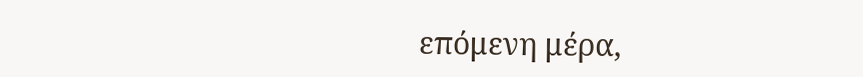επόμενη μέρα,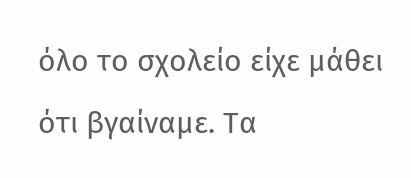όλο το σχολείο είχε μάθει ότι βγαίναμε. Τα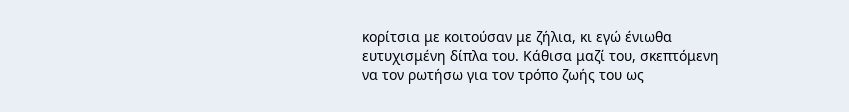κορίτσια με κοιτούσαν με ζήλια, κι εγώ ένιωθα ευτυχισμένη δίπλα του. Κάθισα μαζί του, σκεπτόμενη να τον ρωτήσω για τον τρόπο ζωής του ως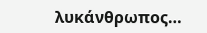λυκάνθρωπος…